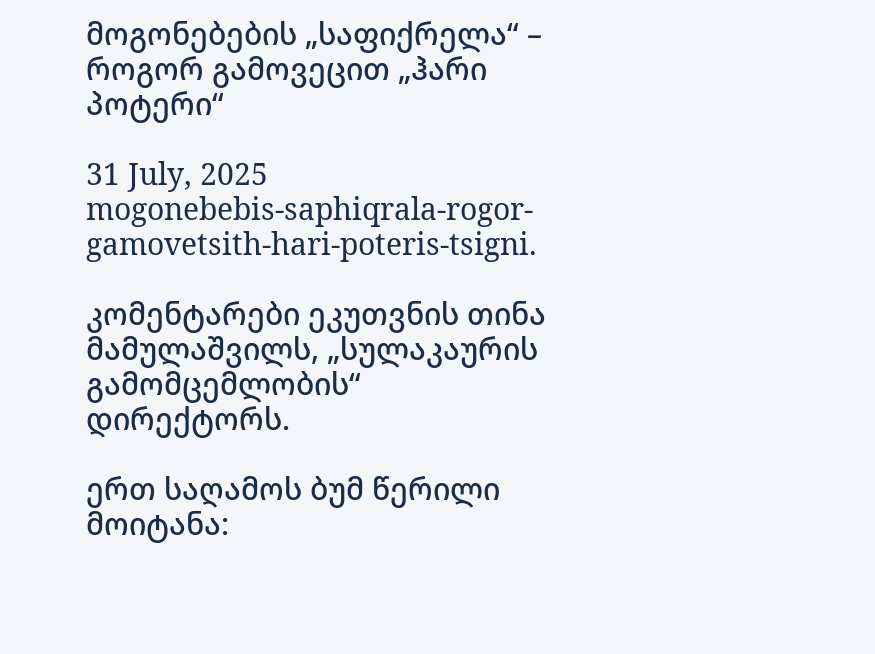მოგონებების „საფიქრელა“ – როგორ გამოვეცით „ჰარი პოტერი“

31 July, 2025
mogonebebis-saphiqrala-rogor-gamovetsith-hari-poteris-tsigni.

კომენტარები ეკუთვნის თინა მამულაშვილს, „სულაკაურის გამომცემლობის“ დირექტორს.

ერთ საღამოს ბუმ წერილი მოიტანა: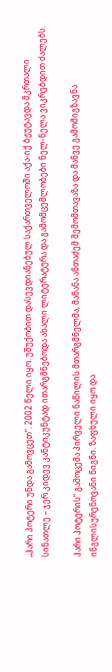„ჰარი პოტერი უნდა გამოვცეთ“. 2002 წელი იყო. უშუქობით დასევდიანებულ საქართველოში აქა-იქ ბჟუტავდა მკრთალი სინათლე – ჯერ კიდევ კანტიკუნტად ითარგმნებოდა ახალი ლიტერატურა და გამომცემლობები ნელ-ნელა ვიკრებდით ძალებს.

ჰარი პოტერის“ გამოცემა პირველი ნაწილის მთარგმნელმა, მანანა ანთაძემ შემომთავაზა და მანვე გამომიგზავნა ინგლისურენოვანი წიგნი. ზაფხული იყო და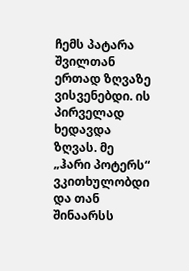ჩემს პატარა შვილთან ერთად ზღვაზე ვისვენებდი. ის პირველად ხედავდა ზღვას. მე „ჰარი პოტერს“ ვკითხულობდი და თან შინაარსს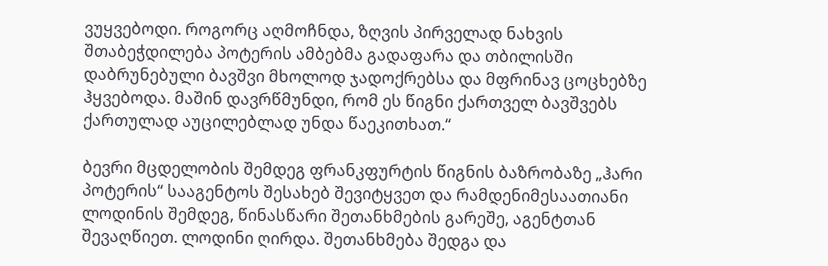ვუყვებოდი. როგორც აღმოჩნდა, ზღვის პირველად ნახვის შთაბეჭდილება პოტერის ამბებმა გადაფარა და თბილისში დაბრუნებული ბავშვი მხოლოდ ჯადოქრებსა და მფრინავ ცოცხებზე ჰყვებოდა. მაშინ დავრწმუნდი, რომ ეს წიგნი ქართველ ბავშვებს ქართულად აუცილებლად უნდა წაეკითხათ.“

ბევრი მცდელობის შემდეგ ფრანკფურტის წიგნის ბაზრობაზე „ჰარი პოტერის“ სააგენტოს შესახებ შევიტყვეთ და რამდენიმესაათიანი ლოდინის შემდეგ, წინასწარი შეთანხმების გარეშე, აგენტთან შევაღწიეთ. ლოდინი ღირდა. შეთანხმება შედგა და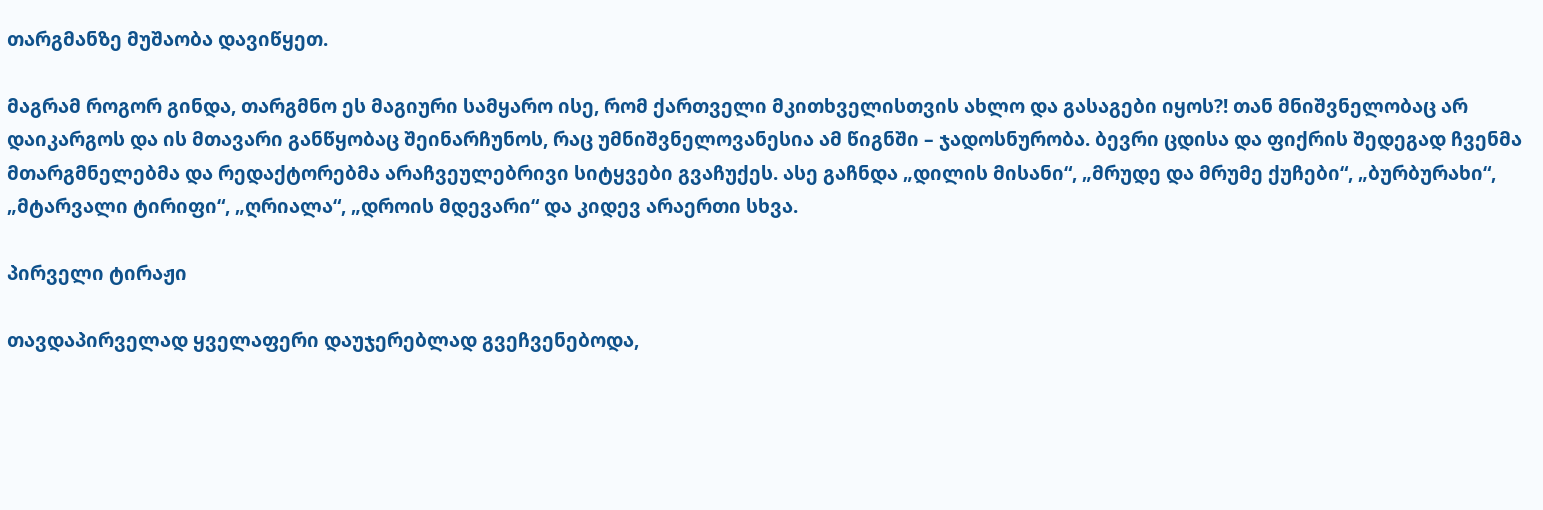თარგმანზე მუშაობა დავიწყეთ.

მაგრამ როგორ გინდა, თარგმნო ეს მაგიური სამყარო ისე, რომ ქართველი მკითხველისთვის ახლო და გასაგები იყოს?! თან მნიშვნელობაც არ დაიკარგოს და ის მთავარი განწყობაც შეინარჩუნოს, რაც უმნიშვნელოვანესია ამ წიგნში – ჯადოსნურობა. ბევრი ცდისა და ფიქრის შედეგად ჩვენმა მთარგმნელებმა და რედაქტორებმა არაჩვეულებრივი სიტყვები გვაჩუქეს. ასე გაჩნდა „დილის მისანი“, „მრუდე და მრუმე ქუჩები“, „ბურბურახი“, „მტარვალი ტირიფი“, „ღრიალა“, „დროის მდევარი“ და კიდევ არაერთი სხვა.

პირველი ტირაჟი

თავდაპირველად ყველაფერი დაუჯერებლად გვეჩვენებოდა,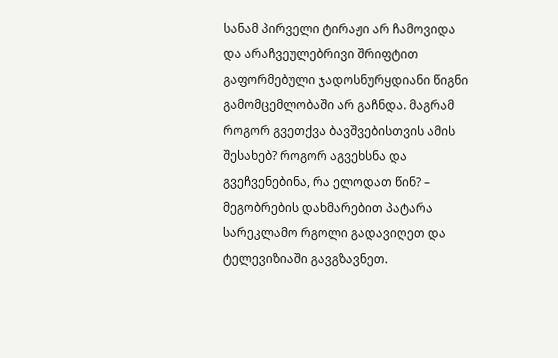სანამ პირველი ტირაჟი არ ჩამოვიდა და არაჩვეულებრივი შრიფტით გაფორმებული ჯადოსნურყდიანი წიგნი გამომცემლობაში არ გაჩნდა. მაგრამ როგორ გვეთქვა ბავშვებისთვის ამის შესახებ? როგორ აგვეხსნა და გვეჩვენებინა, რა ელოდათ წინ? – მეგობრების დახმარებით პატარა სარეკლამო რგოლი გადავიღეთ და ტელევიზიაში გავგზავნეთ.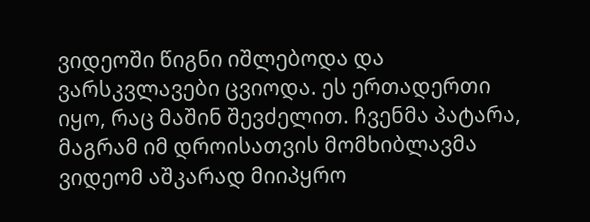ვიდეოში წიგნი იშლებოდა და  ვარსკვლავები ცვიოდა. ეს ერთადერთი იყო, რაც მაშინ შევძელით. ჩვენმა პატარა, მაგრამ იმ დროისათვის მომხიბლავმა ვიდეომ აშკარად მიიპყრო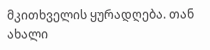მკითხველის ყურადღება. თან ახალი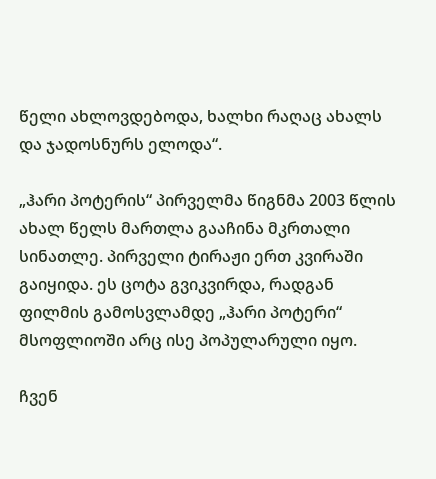წელი ახლოვდებოდა, ხალხი რაღაც ახალს და ჯადოსნურს ელოდა“.

„ჰარი პოტერის“ პირველმა წიგნმა 2003 წლის ახალ წელს მართლა გააჩინა მკრთალი სინათლე. პირველი ტირაჟი ერთ კვირაში გაიყიდა. ეს ცოტა გვიკვირდა, რადგან ფილმის გამოსვლამდე „ჰარი პოტერი“ მსოფლიოში არც ისე პოპულარული იყო.

ჩვენ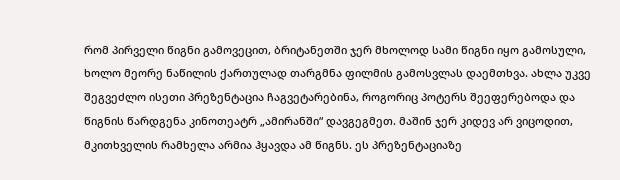რომ პირველი წიგნი გამოვეცით, ბრიტანეთში ჯერ მხოლოდ სამი წიგნი იყო გამოსული, ხოლო მეორე ნაწილის ქართულად თარგმნა ფილმის გამოსვლას დაემთხვა. ახლა უკვე შეგვეძლო ისეთი პრეზენტაცია ჩაგვეტარებინა, როგორიც პოტერს შეეფერებოდა და წიგნის წარდგენა კინოთეატრ „ამირანში“ დავგეგმეთ. მაშინ ჯერ კიდევ არ ვიცოდით, მკითხველის რამხელა არმია ჰყავდა ამ წიგნს. ეს პრეზენტაციაზე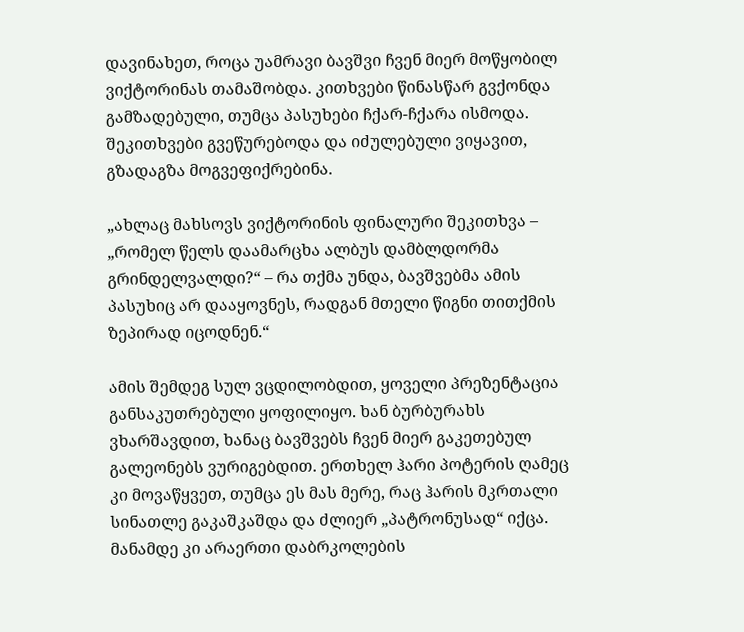დავინახეთ, როცა უამრავი ბავშვი ჩვენ მიერ მოწყობილ ვიქტორინას თამაშობდა. კითხვები წინასწარ გვქონდა გამზადებული, თუმცა პასუხები ჩქარ-ჩქარა ისმოდა. შეკითხვები გვეწურებოდა და იძულებული ვიყავით, გზადაგზა მოგვეფიქრებინა.

„ახლაც მახსოვს ვიქტორინის ფინალური შეკითხვა – „რომელ წელს დაამარცხა ალბუს დამბლდორმა გრინდელვალდი?“ – რა თქმა უნდა, ბავშვებმა ამის პასუხიც არ დააყოვნეს, რადგან მთელი წიგნი თითქმის ზეპირად იცოდნენ.“

ამის შემდეგ სულ ვცდილობდით, ყოველი პრეზენტაცია განსაკუთრებული ყოფილიყო. ხან ბურბურახს ვხარშავდით, ხანაც ბავშვებს ჩვენ მიერ გაკეთებულ გალეონებს ვურიგებდით. ერთხელ ჰარი პოტერის ღამეც კი მოვაწყვეთ, თუმცა ეს მას მერე, რაც ჰარის მკრთალი სინათლე გაკაშკაშდა და ძლიერ „პატრონუსად“ იქცა. მანამდე კი არაერთი დაბრკოლების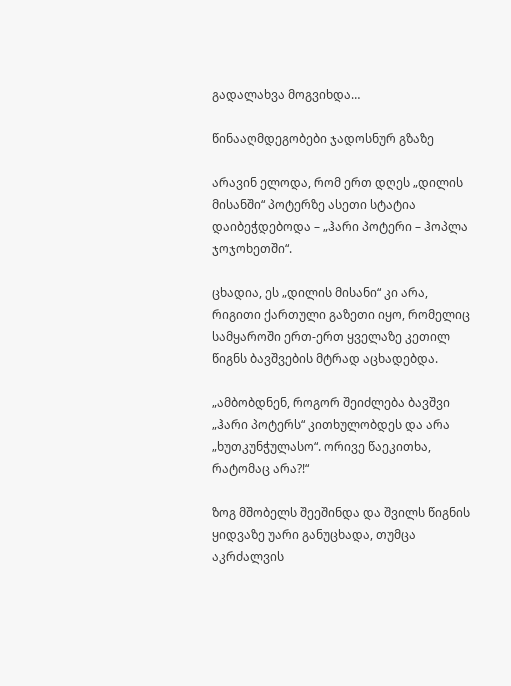გადალახვა მოგვიხდა…

წინააღმდეგობები ჯადოსნურ გზაზე

არავინ ელოდა, რომ ერთ დღეს „დილის მისანში“ პოტერზე ასეთი სტატია დაიბეჭდებოდა – „ჰარი პოტერი – ჰოპლა ჯოჯოხეთში“.

ცხადია, ეს „დილის მისანი“ კი არა, რიგითი ქართული გაზეთი იყო, რომელიც სამყაროში ერთ-ერთ ყველაზე კეთილ წიგნს ბავშვების მტრად აცხადებდა.

„ამბობდნენ, როგორ შეიძლება ბავშვი „ჰარი პოტერს“ კითხულობდეს და არა „ხუთკუნჭულასო“. ორივე წაეკითხა, რატომაც არა?!“

ზოგ მშობელს შეეშინდა და შვილს წიგნის ყიდვაზე უარი განუცხადა, თუმცა აკრძალვის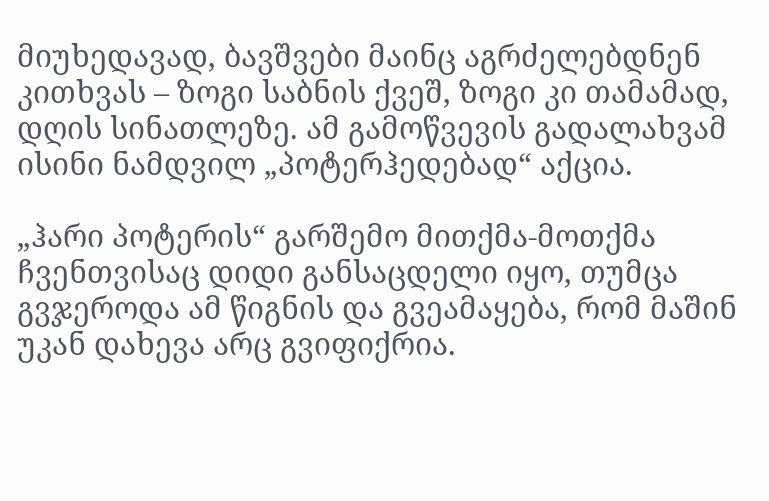მიუხედავად, ბავშვები მაინც აგრძელებდნენ კითხვას – ზოგი საბნის ქვეშ, ზოგი კი თამამად, დღის სინათლეზე. ამ გამოწვევის გადალახვამ ისინი ნამდვილ „პოტერჰედებად“ აქცია.

„ჰარი პოტერის“ გარშემო მითქმა-მოთქმა ჩვენთვისაც დიდი განსაცდელი იყო, თუმცა გვჯეროდა ამ წიგნის და გვეამაყება, რომ მაშინ უკან დახევა არც გვიფიქრია.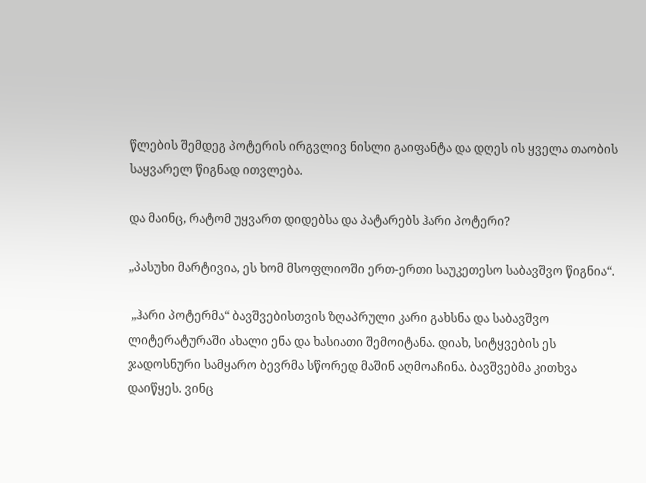წლების შემდეგ პოტერის ირგვლივ ნისლი გაიფანტა და დღეს ის ყველა თაობის საყვარელ წიგნად ითვლება.

და მაინც, რატომ უყვართ დიდებსა და პატარებს ჰარი პოტერი?

„პასუხი მარტივია, ეს ხომ მსოფლიოში ერთ-ერთი საუკეთესო საბავშვო წიგნია“.

 „ჰარი პოტერმა“ ბავშვებისთვის ზღაპრული კარი გახსნა და საბავშვო ლიტერატურაში ახალი ენა და ხასიათი შემოიტანა. დიახ, სიტყვების ეს ჯადოსნური სამყარო ბევრმა სწორედ მაშინ აღმოაჩინა. ბავშვებმა კითხვა დაიწყეს. ვინც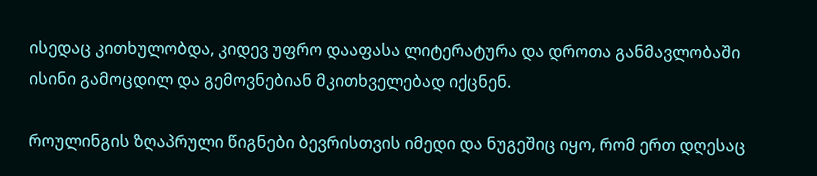ისედაც კითხულობდა, კიდევ უფრო დააფასა ლიტერატურა და დროთა განმავლობაში ისინი გამოცდილ და გემოვნებიან მკითხველებად იქცნენ.

როულინგის ზღაპრული წიგნები ბევრისთვის იმედი და ნუგეშიც იყო, რომ ერთ დღესაც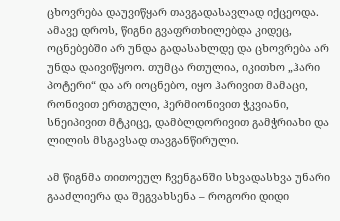ცხოვრება დაუვიწყარ თავგადასავლად იქცეოდა. ამავე დროს, წიგნი გვაფრთხილებდა კიდეც, ოცნებებში არ უნდა გადასახლდე და ცხოვრება არ უნდა დაივიწყოო. თუმცა რთულია, იკითხო „ჰარი პოტერი“ და არ იოცნებო, იყო ჰარივით მამაცი, რონივით ერთგული, ჰერმიონივით ჭკვიანი, სნეიპივით მტკიცე, დამბლდორივით გამჭრიახი და ლილის მსგავსად თავგანწირული.

ამ წიგნმა თითოეულ ჩვენგანში სხვადასხვა უნარი გააძლიერა და შეგვახსენა – როგორი დიდი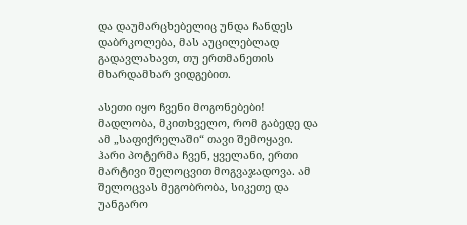და დაუმარცხებელიც უნდა ჩანდეს დაბრკოლება, მას აუცილებლად გადავლახავთ, თუ ერთმანეთის მხარდამხარ ვიდგებით.

ასეთი იყო ჩვენი მოგონებები! მადლობა, მკითხველო, რომ გაბედე და ამ „საფიქრელაში“ თავი შემოყავი. ჰარი პოტერმა ჩვენ, ყველანი, ერთი მარტივი შელოცვით მოგვაჯადოვა. ამ შელოცვას მეგობრობა, სიკეთე და უანგარო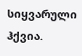სიყვარული ჰქვია.